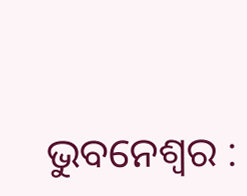ଭୁବନେଶ୍ୱର :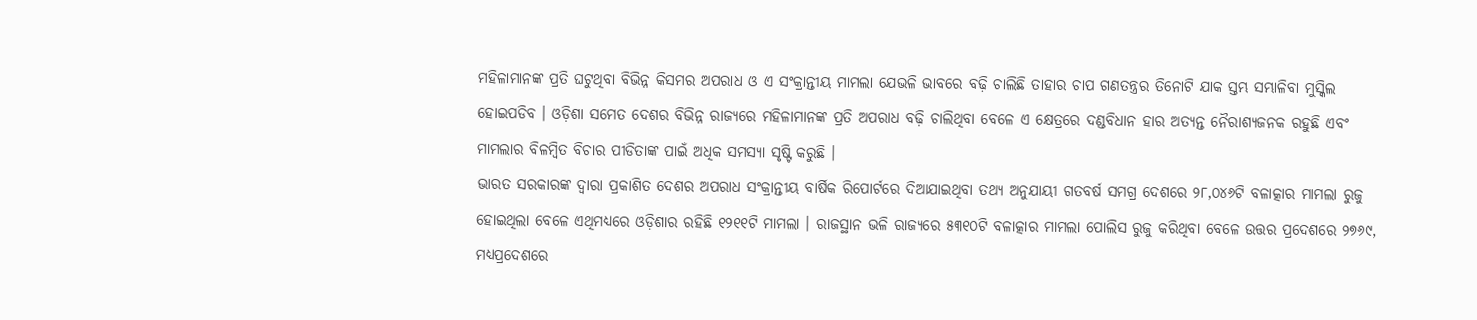ମହିଳାମାନଙ୍କ ପ୍ରତି ଘଟୁଥିବା ବିଭିନ୍ନ କିସମର ଅପରାଧ ଓ ଏ ସଂକ୍ରାନ୍ତୀୟ ମାମଲା ଯେଭଳି ଭାବରେ ବଢ଼ି ଚାଲିଛି ତାହାର ଚାପ ଗଣତନ୍ତ୍ରର ତିନୋଟି ଯାକ ସ୍ତମ୍ଭ ସମ୍ଭାଳିବା ମୁସ୍କିଲ ହୋଇପଡିବ । ଓଡ଼ିଶା ସମେତ ଦେଶର ବିଭିନ୍ନ ରାଜ୍ୟରେ ମହିଳାମାନଙ୍କ ପ୍ରତି ଅପରାଧ ବଢ଼ି ଚାଲିଥିବା ବେଳେ ଏ କ୍ଷେତ୍ରରେ ଦଣ୍ଡବିଧାନ ହାର ଅତ୍ୟନ୍ତ ନୈରାଶ୍ୟଜନକ ରହୁଛି ଏବଂ ମାମଲାର ବିଳମ୍ବିତ ବିଚାର ପୀଡିତାଙ୍କ ପାଇଁ ଅଧିକ ସମସ୍ୟା ସୃଷ୍ଟି କରୁଛି ।
ଭାରତ ସରକାରଙ୍କ ଦ୍ୱାରା ପ୍ରକାଶିତ ଦେଶର ଅପରାଧ ସଂକ୍ରାନ୍ତୀୟ ବାର୍ଷିକ ରିପୋର୍ଟରେ ଦିଆଯାଇଥିବା ତଥ୍ୟ ଅନୁଯାୟୀ ଗତବର୍ଷ ସମଗ୍ର ଦେଶରେ ୨୮,୦୪୬ଟି ବଳାତ୍କାର ମାମଲା ରୁଜୁ ହୋଇଥିଲା ବେଳେ ଏଥିମଧ୍ୟରେ ଓଡ଼ିଶାର ରହିଛି ୧୨୧୧ଟି ମାମଲା । ରାଜସ୍ଥାନ ଭଳି ରାଜ୍ୟରେ ୫୩୧୦ଟି ବଳାତ୍କାର ମାମଲା ପୋଲିସ ରୁଜୁ କରିଥିବା ବେଳେ ଉତ୍ତର ପ୍ରଦେଶରେ ୨୭୬୯, ମଧ୍ୟପ୍ରଦେଶରେ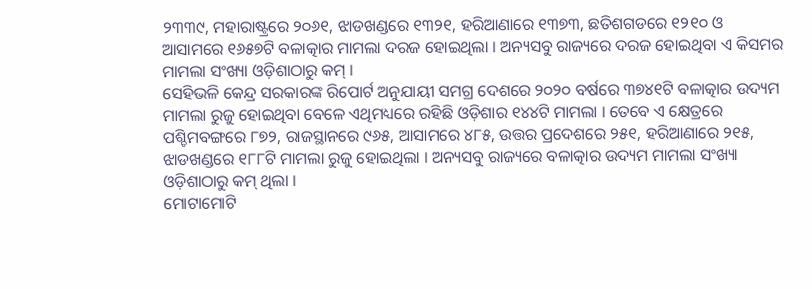୨୩୩୯, ମହାରାଷ୍ଟ୍ରରେ ୨୦୬୧, ଝାଡଖଣ୍ଡରେ ୧୩୨୧, ହରିଆଣାରେ ୧୩୭୩, ଛତିଶଗଡରେ ୧୨୧୦ ଓ ଆସାମରେ ୧୬୫୭ଟି ବଳାତ୍କାର ମାମଲା ଦରଜ ହୋଇଥିଲା । ଅନ୍ୟସବୁ ରାଜ୍ୟରେ ଦରଜ ହୋଇଥିବା ଏ କିସମର ମାମଲା ସଂଖ୍ୟା ଓଡ଼ିଶାଠାରୁ କମ୍ ।
ସେହିଭଳି କେନ୍ଦ୍ର ସରକାରଙ୍କ ରିପୋର୍ଟ ଅନୁଯାୟୀ ସମଗ୍ର ଦେଶରେ ୨୦୨୦ ବର୍ଷରେ ୩୭୪୧ଟି ବଳାତ୍କାର ଉଦ୍ୟମ ମାମଲା ରୁଜୁ ହୋଇଥିବା ବେଳେ ଏଥିମଧ୍ୟରେ ରହିଛି ଓଡ଼ିଶାର ୧୪୪ଟି ମାମଲା । ତେବେ ଏ କ୍ଷେତ୍ରରେ ପଶ୍ଚିମବଙ୍ଗରେ ୮୭୨, ରାଜସ୍ଥାନରେ ୯୬୫, ଆସାମରେ ୪୮୫, ଉତ୍ତର ପ୍ରଦେଶରେ ୨୫୧, ହରିଆଣାରେ ୨୧୫, ଝାଡଖଣ୍ଡରେ ୧୮୮ଟି ମାମଲା ରୁଜୁ ହୋଇଥିଲା । ଅନ୍ୟସବୁ ରାଜ୍ୟରେ ବଳାତ୍କାର ଉଦ୍ୟମ ମାମଲା ସଂଖ୍ୟା ଓଡ଼ିଶାଠାରୁ କମ୍ ଥିଲା ।
ମୋଟାମୋଟି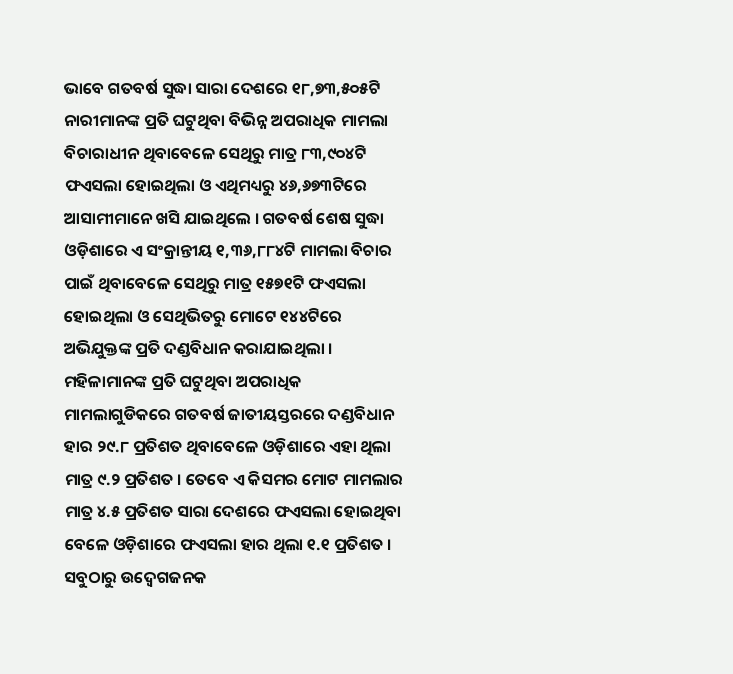ଭାବେ ଗତବର୍ଷ ସୁଦ୍ଧା ସାରା ଦେଶରେ ୧୮,୭୩,୫୦୫ଟି ନାରୀମାନଙ୍କ ପ୍ରତି ଘଟୁଥିବା ବିଭିନ୍ନ ଅପରାଧିକ ମାମଲା ବିଚାରାଧୀନ ଥିବାବେଳେ ସେଥିରୁ ମାତ୍ର ୮୩,୯୦୪ଟି ଫଏସଲା ହୋଇଥିଲା ଓ ଏଥିମଧ୍ୟରୁ ୪୬,୬୭୩ଟିରେ ଆସାମୀମାନେ ଖସି ଯାଇଥିଲେ । ଗତବର୍ଷ ଶେଷ ସୁଦ୍ଧା ଓଡ଼ିଶାରେ ଏ ସଂକ୍ରାନ୍ତୀୟ ୧,୩୬,୮୮୪ଟି ମାମଲା ବିଚାର ପାଇଁ ଥିବାବେଳେ ସେଥିରୁ ମାତ୍ର ୧୫୭୧ଟି ଫଏସଲା ହୋଇଥିଲା ଓ ସେଥିଭିତରୁ ମୋଟେ ୧୪୪ଟିରେ ଅଭିଯୁକ୍ତଙ୍କ ପ୍ରତି ଦଣ୍ଡବିଧାନ କରାଯାଇଥିଲା ।
ମହିଳାମାନଙ୍କ ପ୍ରତି ଘଟୁଥିବା ଅପରାଧିକ ମାମଲାଗୁଡିକରେ ଗତବର୍ଷ ଜାତୀୟସ୍ତରରେ ଦଣ୍ଡବିଧାନ ହାର ୨୯.୮ ପ୍ରତିଶତ ଥିବାବେଳେ ଓଡ଼ିଶାରେ ଏହା ଥିଲା ମାତ୍ର ୯.୨ ପ୍ରତିଶତ । ତେବେ ଏ କିସମର ମୋଟ ମାମଲାର ମାତ୍ର ୪.୫ ପ୍ରତିଶତ ସାରା ଦେଶରେ ଫଏସଲା ହୋଇଥିବା ବେଳେ ଓଡ଼ିଶାରେ ଫଏସଲା ହାର ଥିଲା ୧.୧ ପ୍ରତିଶତ ।
ସବୁଠାରୁ ଉଦ୍ବେଗଜନକ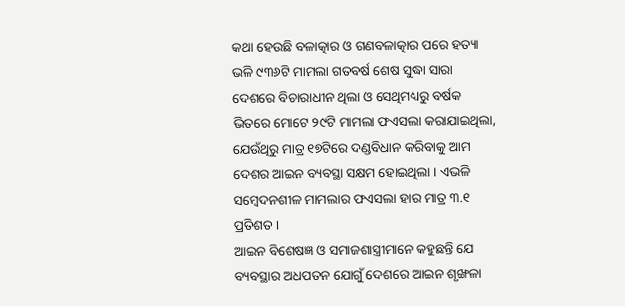କଥା ହେଉଛି ବଳାତ୍କାର ଓ ଗଣବଳାତ୍କାର ପରେ ହତ୍ୟା ଭଳି ୯୩୬ଟି ମାମଲା ଗତବର୍ଷ ଶେଷ ସୁଦ୍ଧା ସାରା ଦେଶରେ ବିଚାରାଧୀନ ଥିଲା ଓ ସେଥିମଧ୍ୟରୁ ବର୍ଷକ ଭିତରେ ମୋଟେ ୨୯ଟି ମାମଲା ଫଏସଲା କରାଯାଇଥିଲା, ଯେଉଁଥିରୁ ମାତ୍ର ୧୭ଟିରେ ଦଣ୍ଡବିଧାନ କରିବାକୁ ଆମ ଦେଶର ଆଇନ ବ୍ୟବସ୍ଥା ସକ୍ଷମ ହୋଇଥିଲା । ଏଭଳି ସମ୍ବେଦନଶୀଳ ମାମଲାର ଫଏସଲା ହାର ମାତ୍ର ୩.୧ ପ୍ରତିଶତ ।
ଆଇନ ବିଶେଷଜ୍ଞ ଓ ସମାଜଶାସ୍ତ୍ରୀମାନେ କହୁଛନ୍ତି ଯେ ବ୍ୟବସ୍ଥାର ଅଧପତନ ଯୋଗୁଁ ଦେଶରେ ଆଇନ ଶୃଙ୍ଖଳା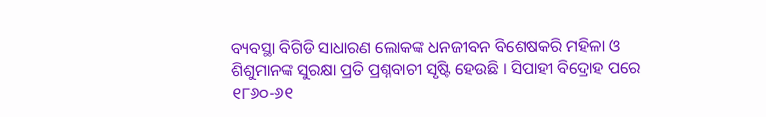ବ୍ୟବସ୍ଥା ବିଗିଡି ସାଧାରଣ ଲୋକଙ୍କ ଧନଜୀବନ ବିଶେଷକରି ମହିଳା ଓ ଶିଶୁମାନଙ୍କ ସୁରକ୍ଷା ପ୍ରତି ପ୍ରଶ୍ନବାଚୀ ସୃଷ୍ଟି ହେଉଛି । ସିପାହୀ ବିଦ୍ରୋହ ପରେ ୧୮୬୦-୬୧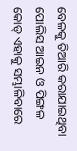ବେଳକୁ ତିଆରି କରାଯାଇଥିବା ପୋଲିସ ଆଇନ ଓ ପିଙ୍ଗଳ କୋଡ୍ ଏହାକୁ ସମ୍ଭାଳିବାରେ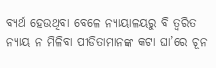ବ୍ୟର୍ଥ ହେଉଥିବା ବେଳେ ନ୍ୟାୟାଳୟରୁ ବି ତ୍ୱରିତ ନ୍ୟାୟ ନ ମିଳିବା ପୀଡିତାମାନଙ୍କ କଟା ଘା’ରେ ଚୂନ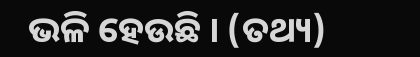ଭଳି ହେଉଛି । (ତଥ୍ୟ)